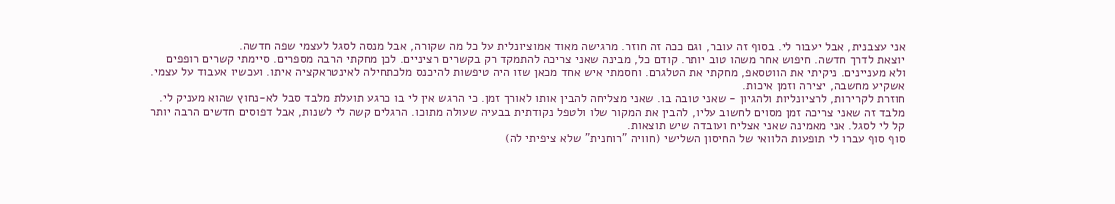אני עצבנית, אבל יעבור לי. בסוף זה עובר, וגם ככה זה חוזר. מרגישה מאוד אמוציונלית על כל מה שקורה, אבל מנסה לסגל לעצמי שפה חדשה.
יוצאת לדרך חדשה. חיפוש אחר משהו טוב יותר. קודם כל, מבינה שאני צריכה להתמקד רק בקשרים רציניים. לכן מחקתי הרבה מספרים. סיימתי קשרים רופפים ולא מעניינים. ניקיתי את הווטסאפ, מחקתי את הטלגרם. וחסמתי איש אחד מכאן שזו היה טיפשות להיכנס מלכתחילה לאינטראקציה איתו. ועכשיו אעבוד על עצמי. אשקיע מחשבה, יצירה וזמן איכות.
חוזרת לקרירות, לרציונליות ולהגיון - שאני טובה בו. שאני מצליחה להבין אותו לאורך זמן. כי הרגש אין לי בו כרגע תועלת מלבד סבל לא-נחוץ שהוא מעניק לי. מלבד זה שאני צריכה זמן מסוים לחשוב עליו, להבין את המקור שלו ולטפל נקודתית בבעיה שעולה מתוכו. הרגלים קשה לי לשנות, אבל דפוסים חדשים הרבה יותר קל לי לסגל. אני מאמינה שאני אצליח ועובדה שיש תוצאות.
סוף סוף עברו לי תופעות הלוואי של החיסון השלישי (חוויה "רוחנית" שלא ציפיתי לה)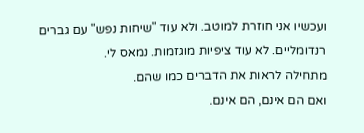ועכשיו אני חוזרת למוטב. ולא עוד "שיחות נפש" עם גברים רנדומליים. לא עוד ציפיות מוגזמות. נמאס לי.
מתחילה לראות את הדברים כמו שהם.
ואם הם אינם, הם אינם.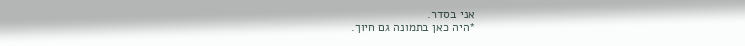אני בסדר.
*היה כאן בתמונה גם חיוך.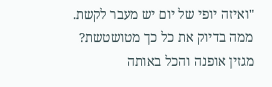"ואיזה יופי של יום יש מעבר לקשת.
ממה בדיוק את כל כך מטושטשת?
מגזין אופנה והכל באותה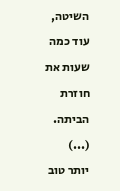השיטה,
עוד כמה שעות את חוזרת הביתה.
(...)
יותר טוב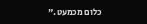כלום מכמעט."